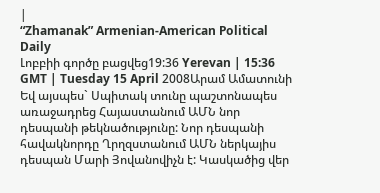|
“Zhamanak” Armenian-American Political Daily
Լոբբիի գործը բացվեց19:36 Yerevan | 15:36 GMT | Tuesday 15 April 2008Արամ Ամատունի Եվ այսպես` Սպիտակ տունը պաշտոնապես առաջադրեց Հայաստանում ԱՄՆ նոր դեսպանի թեկնածությունը: Նոր դեսպանի հավակնորդը Ղրղզստանում ԱՄՆ ներկայիս դեսպան Մարի Յովանովիչն է: Կասկածից վեր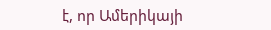է, որ Ամերիկայի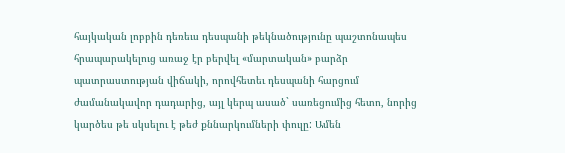հայկական լոբբին դեռեւս դեսպանի թեկնածությունը պաշտոնապես հրապարակելուց առաջ էր բերվել «մարտական» բարձր պատրաստության վիճակի, որովհետեւ դեսպանի հարցում ժամանակավոր դադարից, այլ կերպ ասած` սառեցումից հետո, նորից կարծես թե սկսելու է թեժ քննարկումների փուլը: Ամեն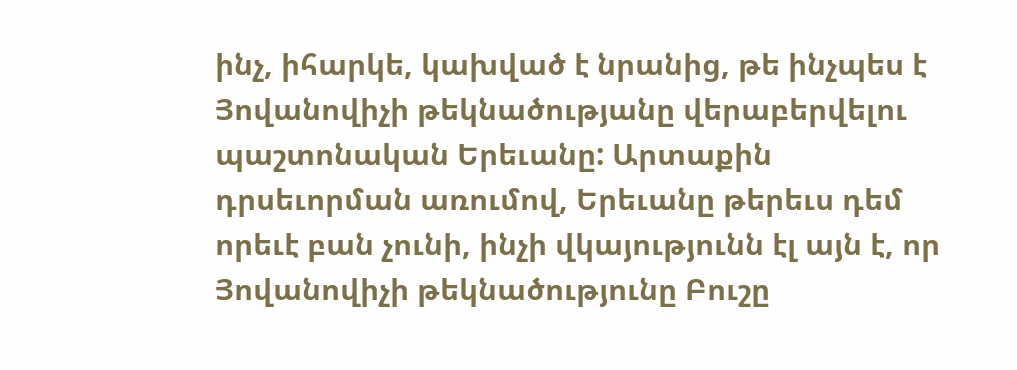ինչ, իհարկե, կախված է նրանից, թե ինչպես է Յովանովիչի թեկնածությանը վերաբերվելու պաշտոնական Երեւանը: Արտաքին դրսեւորման առումով, Երեւանը թերեւս դեմ որեւէ բան չունի, ինչի վկայությունն էլ այն է, որ Յովանովիչի թեկնածությունը Բուշը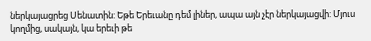ներկայացրեց Սենատին: Եթե Երեւանը դեմ լիներ, ապա այն չէր ներկայացվի: Մյուս կողմից, սակայն, կա երեւի թե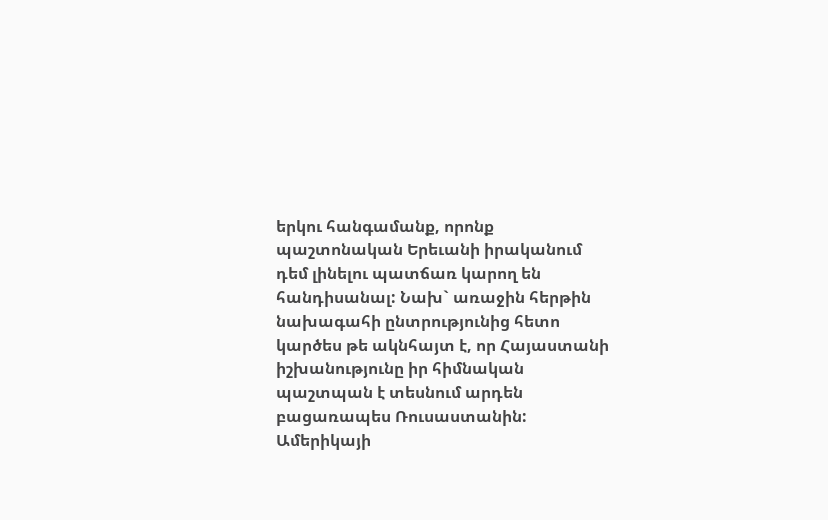երկու հանգամանք, որոնք պաշտոնական Երեւանի իրականում դեմ լինելու պատճառ կարող են հանդիսանալ: Նախ` առաջին հերթին նախագահի ընտրությունից հետո կարծես թե ակնհայտ է, որ Հայաստանի իշխանությունը իր հիմնական պաշտպան է տեսնում արդեն բացառապես Ռուսաստանին: Ամերիկայի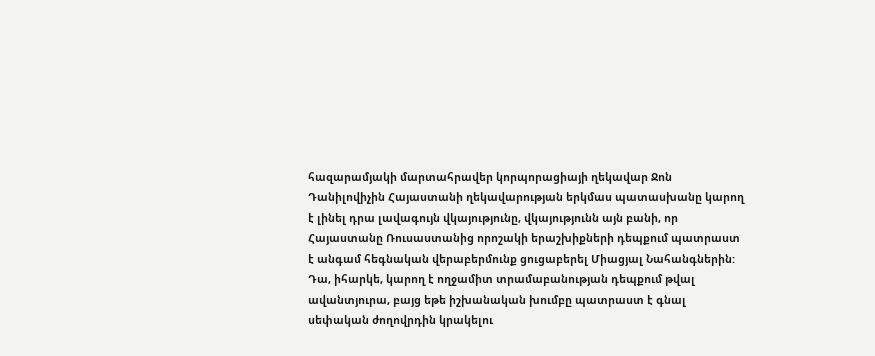հազարամյակի մարտահրավեր կորպորացիայի ղեկավար Ջոն Դանիլովիչին Հայաստանի ղեկավարության երկմաս պատասխանը կարող է լինել դրա լավագույն վկայությունը, վկայությունն այն բանի, որ Հայաստանը Ռուսաստանից որոշակի երաշխիքների դեպքում պատրաստ է անգամ հեգնական վերաբերմունք ցուցաբերել Միացյալ Նահանգներին: Դա, իհարկե, կարող է ողջամիտ տրամաբանության դեպքում թվալ ավանտյուրա, բայց եթե իշխանական խումբը պատրաստ է գնալ սեփական ժողովրդին կրակելու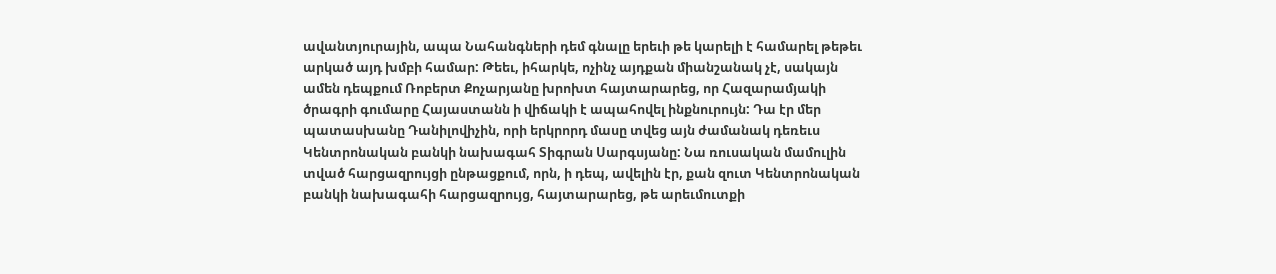ավանտյուրային, ապա Նահանգների դեմ գնալը երեւի թե կարելի է համարել թեթեւ արկած այդ խմբի համար: Թեեւ, իհարկե, ոչինչ այդքան միանշանակ չէ, սակայն ամեն դեպքում Ռոբերտ Քոչարյանը խրոխտ հայտարարեց, որ Հազարամյակի ծրագրի գումարը Հայաստանն ի վիճակի է ապահովել ինքնուրույն: Դա էր մեր պատասխանը Դանիլովիչին, որի երկրորդ մասը տվեց այն ժամանակ դեռեւս Կենտրոնական բանկի նախագահ Տիգրան Սարգսյանը: Նա ռուսական մամուլին տված հարցազրույցի ընթացքում, որն, ի դեպ, ավելին էր, քան զուտ Կենտրոնական բանկի նախագահի հարցազրույց, հայտարարեց, թե արեւմուտքի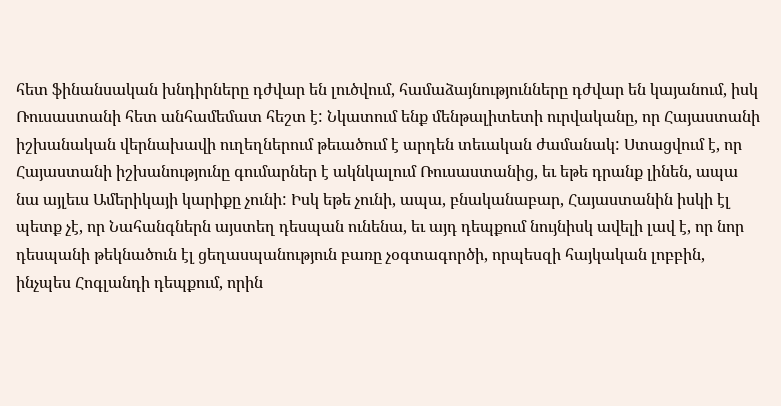հետ ֆինանսական խնդիրները դժվար են լուծվում, համաձայնությունները դժվար են կայանում, իսկ Ռուսաստանի հետ անհամեմատ հեշտ է: Նկատում ենք մենթալիտետի ուրվականը, որ Հայաստանի իշխանական վերնախավի ուղեղներում թեւածում է արդեն տեւական ժամանակ: Ստացվում է, որ Հայաստանի իշխանությունը գումարներ է ակնկալում Ռուսաստանից, եւ եթե դրանք լինեն, ապա նա այլեւս Ամերիկայի կարիքը չունի: Իսկ եթե չունի, ապա, բնականաբար, Հայաստանին իսկի էլ պետք չէ, որ Նահանգներն այստեղ դեսպան ունենա, եւ այդ դեպքում նույնիսկ ավելի լավ է, որ նոր դեսպանի թեկնածուն էլ ցեղասպանություն բառը չօգտագործի, որպեսզի հայկական լոբբին, ինչպես Հոգլանդի դեպքում, որին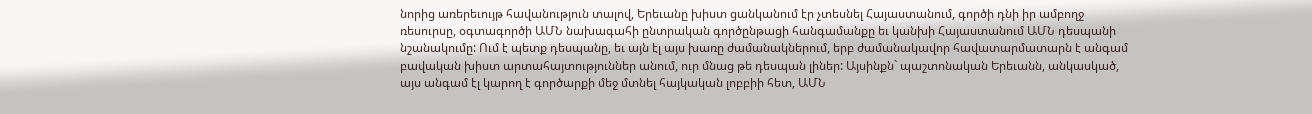նորից առերեւույթ հավանություն տալով, Երեւանը խիստ ցանկանում էր չտեսնել Հայաստանում, գործի դնի իր ամբողջ ռեսուրսը, օգտագործի ԱՄՆ նախագահի ընտրական գործընթացի հանգամանքը եւ կանխի Հայաստանում ԱՄՆ դեսպանի նշանակումը: Ում է պետք դեսպանը, եւ այն էլ այս խառը ժամանակներում, երբ ժամանակավոր հավատարմատարն է անգամ բավական խիստ արտահայտություններ անում, ուր մնաց թե դեսպան լիներ: Այսինքն` պաշտոնական Երեւանն, անկասկած, այս անգամ էլ կարող է գործարքի մեջ մտնել հայկական լոբբիի հետ, ԱՄՆ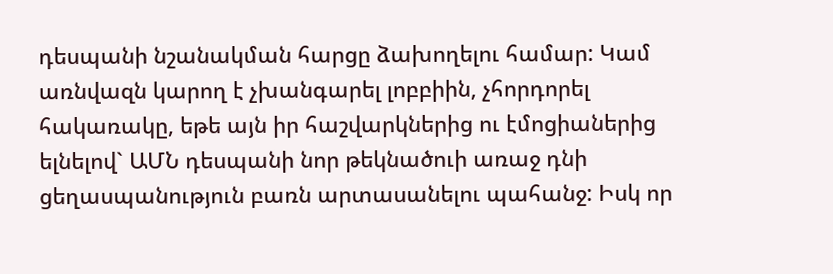դեսպանի նշանակման հարցը ձախողելու համար: Կամ առնվազն կարող է չխանգարել լոբբիին, չհորդորել հակառակը, եթե այն իր հաշվարկներից ու էմոցիաներից ելնելով` ԱՄՆ դեսպանի նոր թեկնածուի առաջ դնի ցեղասպանություն բառն արտասանելու պահանջ: Իսկ որ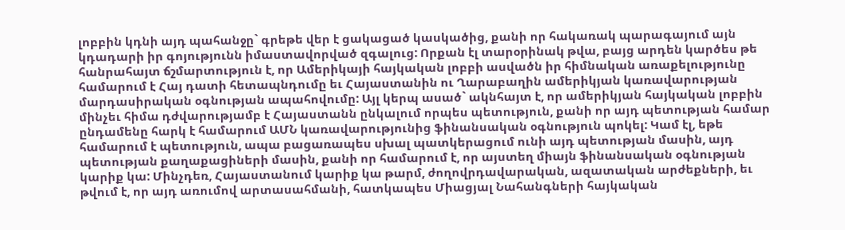լոբբին կդնի այդ պահանջը` գրեթե վեր է ցակացած կասկածից, քանի որ հակառակ պարագայում այն կդադարի իր գոյությունն իմաստավորված զգալուց: Որքան էլ տարօրինակ թվա, բայց արդեն կարծես թե հանրահայտ ճշմարտություն է, որ Ամերիկայի հայկական լոբբի ասվածն իր հիմնական առաքելությունը համարում է Հայ դատի հետապնդումը եւ Հայաստանին ու Ղարաբաղին ամերիկյան կառավարության մարդասիրական օգնության ապահովումը: Այլ կերպ ասած` ակնհայտ է, որ ամերիկյան հայկական լոբբին մինչեւ հիմա դժվարությամբ է Հայաստանն ընկալում որպես պետություն, քանի որ այդ պետության համար ընդամենը հարկ է համարում ԱՄՆ կառավարությունից ֆինանսական օգնություն պոկել: Կամ էլ, եթե համարում է պետություն, ապա բացառապես սխալ պատկերացում ունի այդ պետության մասին, այդ պետության քաղաքացիների մասին, քանի որ համարում է, որ այստեղ միայն ֆինանսական օգնության կարիք կա: Մինչդեռ, Հայաստանում կարիք կա թարմ, ժողովրդավարական, ազատական արժեքների, եւ թվում է, որ այդ առումով արտասահմանի, հատկապես Միացյալ Նահանգների հայկական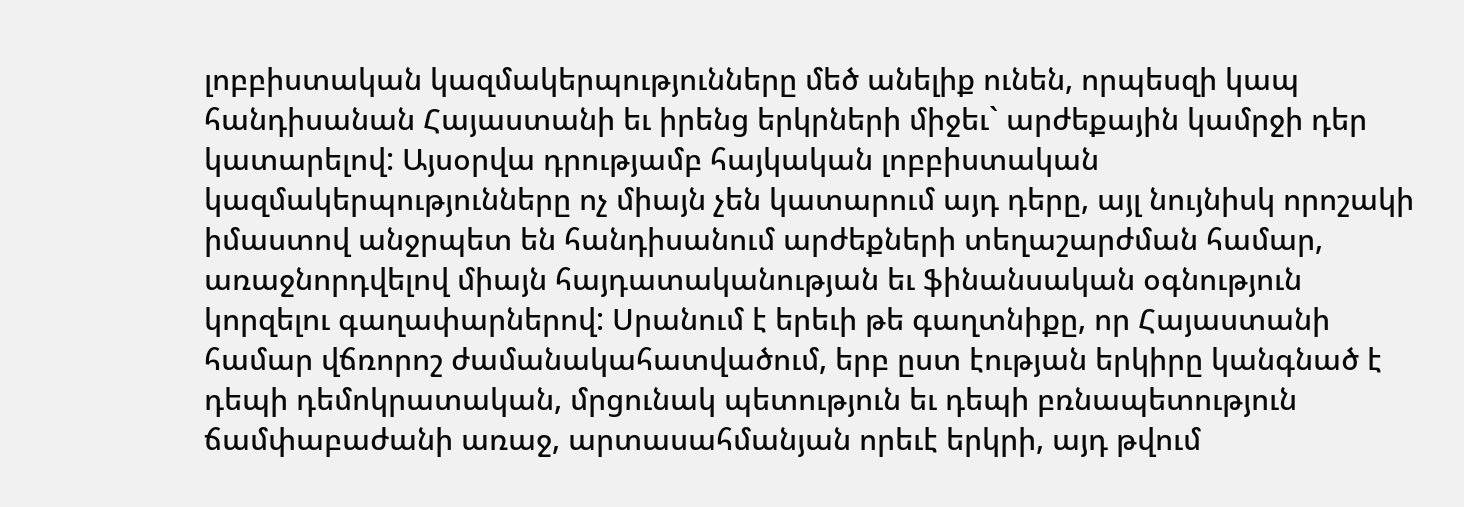լոբբիստական կազմակերպությունները մեծ անելիք ունեն, որպեսզի կապ հանդիսանան Հայաստանի եւ իրենց երկրների միջեւ` արժեքային կամրջի դեր կատարելով: Այսօրվա դրությամբ հայկական լոբբիստական կազմակերպությունները ոչ միայն չեն կատարում այդ դերը, այլ նույնիսկ որոշակի իմաստով անջրպետ են հանդիսանում արժեքների տեղաշարժման համար, առաջնորդվելով միայն հայդատականության եւ ֆինանսական օգնություն կորզելու գաղափարներով: Սրանում է երեւի թե գաղտնիքը, որ Հայաստանի համար վճռորոշ ժամանակահատվածում, երբ ըստ էության երկիրը կանգնած է դեպի դեմոկրատական, մրցունակ պետություն եւ դեպի բռնապետություն ճամփաբաժանի առաջ, արտասահմանյան որեւէ երկրի, այդ թվում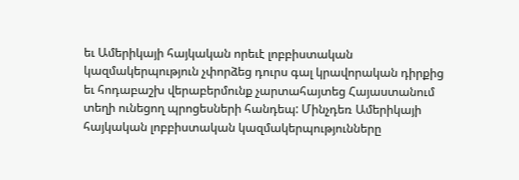եւ Ամերիկայի հայկական որեւէ լոբբիստական կազմակերպություն չփորձեց դուրս գալ կրավորական դիրքից եւ հոդաբաշխ վերաբերմունք չարտահայտեց Հայաստանում տեղի ունեցող պրոցեսների հանդեպ: Մինչդեռ Ամերիկայի հայկական լոբբիստական կազմակերպությունները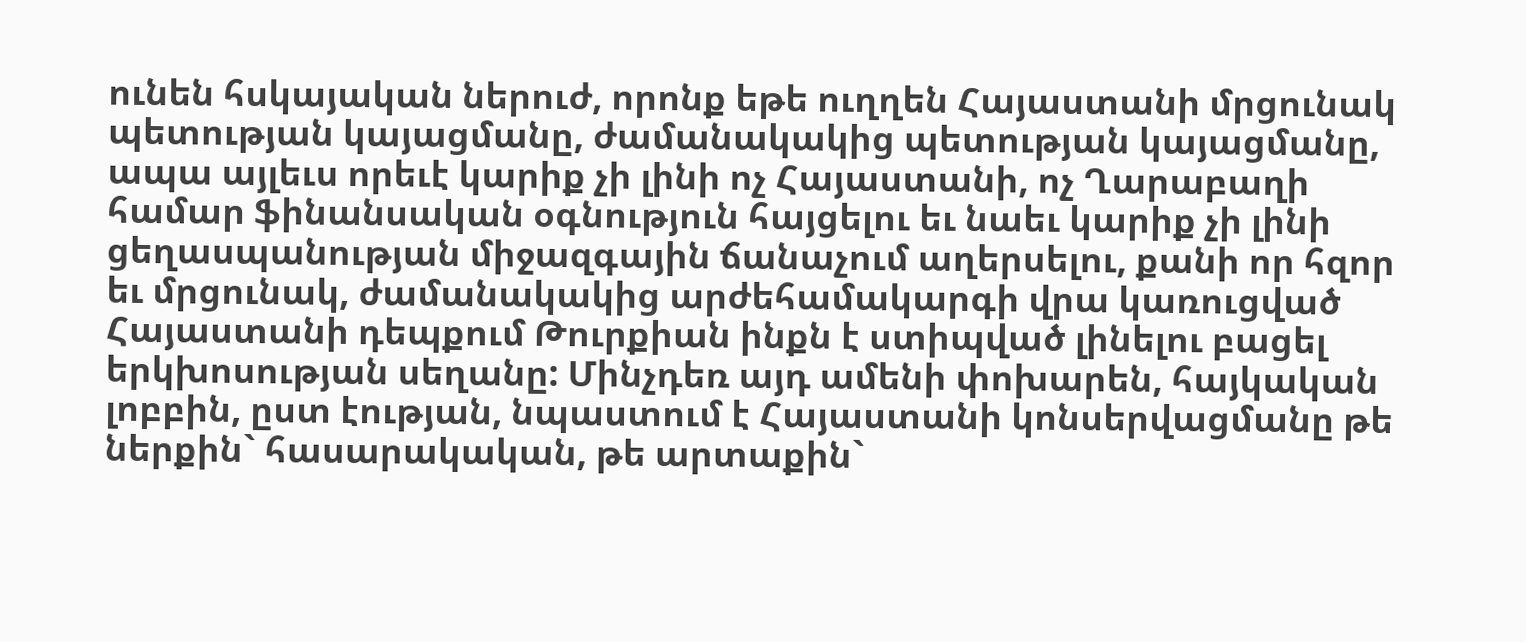ունեն հսկայական ներուժ, որոնք եթե ուղղեն Հայաստանի մրցունակ պետության կայացմանը, ժամանակակից պետության կայացմանը, ապա այլեւս որեւէ կարիք չի լինի ոչ Հայաստանի, ոչ Ղարաբաղի համար ֆինանսական օգնություն հայցելու եւ նաեւ կարիք չի լինի ցեղասպանության միջազգային ճանաչում աղերսելու, քանի որ հզոր եւ մրցունակ, ժամանակակից արժեհամակարգի վրա կառուցված Հայաստանի դեպքում Թուրքիան ինքն է ստիպված լինելու բացել երկխոսության սեղանը: Մինչդեռ այդ ամենի փոխարեն, հայկական լոբբին, ըստ էության, նպաստում է Հայաստանի կոնսերվացմանը թե ներքին` հասարակական, թե արտաքին`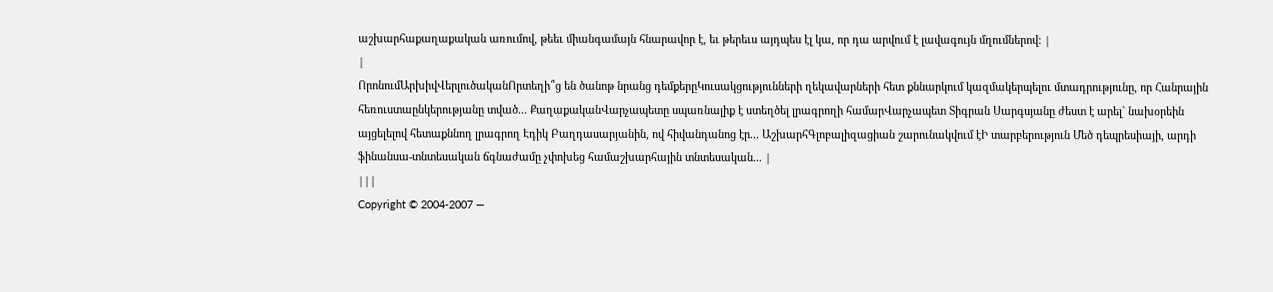աշխարհաքաղաքական առումով, թեեւ միանգամայն հնարավոր է, եւ թերեւս այդպես էլ կա, որ դա արվում է լավագույն մղումներով: |
|
ՈրոնումԱրխիվՎերլուծականՈրտեղի՞ց են ծանոթ նրանց դեմքերըԿուսակցությունների ղեկավարների հետ քննարկում կազմակերպելու մտադրությունը, որ Հանրային հեռուստաընկերությանը տված... ՔաղաքականՎարչապետը սպառնալիք է ստեղծել լրագրողի համարՎարչապետ Տիգրան Սարգսյանը ժեստ է արել` նախօրեին այցելելով հետաքննող լրագրող Էդիկ Բաղդասարյանին, ով հիվանդանոց էր... ԱշխարհԳլոբալիզացիան շարունակվում էԻ տարբերություն Մեծ դեպրեսիայի, արդի ֆինանսա-տնտեսական ճգնաժամը չփոխեց համաշխարհային տնտեսական... |
|||
Copyright © 2004-2007 —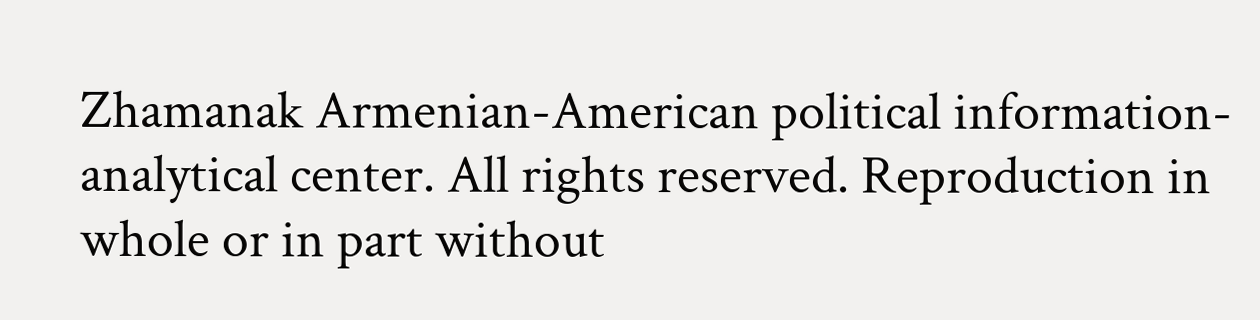Zhamanak Armenian-American political information-analytical center. All rights reserved. Reproduction in whole or in part without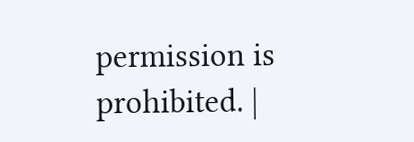permission is prohibited. |